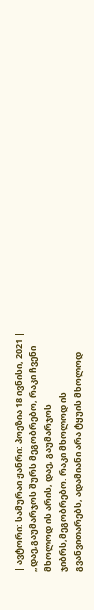| ავტორი: სამურაი ჟანრი: პოეზია 18 ივნისი, 2021 |
„დაე,გაუმარჯოს შურს მეგობრებო, რაკი ჩვენი მხოლოდ ის არის, დაე, გაუმარჯოს ჯიბრს,მეგობრებო. რაკი მხოლოდ ის გვანვითარებს, ადამიანი არა ტყუის მხოლოდ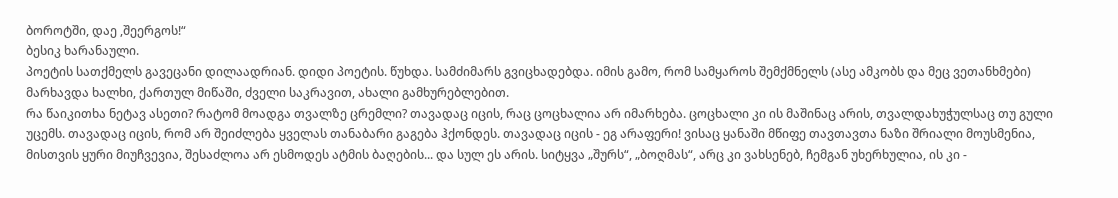ბოროტში, დაე ,შეერგოს!“
ბესიკ ხარანაული.
პოეტის სათქმელს გავეცანი დილაადრიან. დიდი პოეტის. წუხდა. სამძიმარს გვიცხადებდა. იმის გამო, რომ სამყაროს შემქმნელს (ასე ამკობს და მეც ვეთანხმები) მარხავდა ხალხი, ქართულ მიწაში, ძველი საკრავით, ახალი გამხურებლებით.
რა წაიკითხა ნეტავ ასეთი? რატომ მოადგა თვალზე ცრემლი? თავადაც იცის, რაც ცოცხალია არ იმარხება. ცოცხალი კი ის მაშინაც არის, თვალდახუჭულსაც თუ გული უცემს. თავადაც იცის, რომ არ შეიძლება ყველას თანაბარი გაგება ჰქონდეს. თავადაც იცის - ეგ არაფერი! ვისაც ყანაში მწიფე თავთავთა ნაზი შრიალი მოუსმენია, მისთვის ყური მიუჩვევია, შესაძლოა არ ესმოდეს ატმის ბაღების... და სულ ეს არის. სიტყვა „შურს“, „ბოღმას“, არც კი ვახსენებ, ჩემგან უხერხულია, ის კი -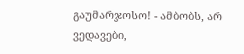გაუმარჯოსო! - ამბობს, არ ვედავები,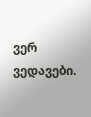ვერ ვედავები.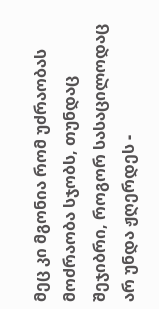მეც კი მგონია რომ უძრაობას მოძრაობა სჯობს, თუნდაც შეჯიბრი, როგორ სასაცილოდაც არ უნდა ჟღერდეს -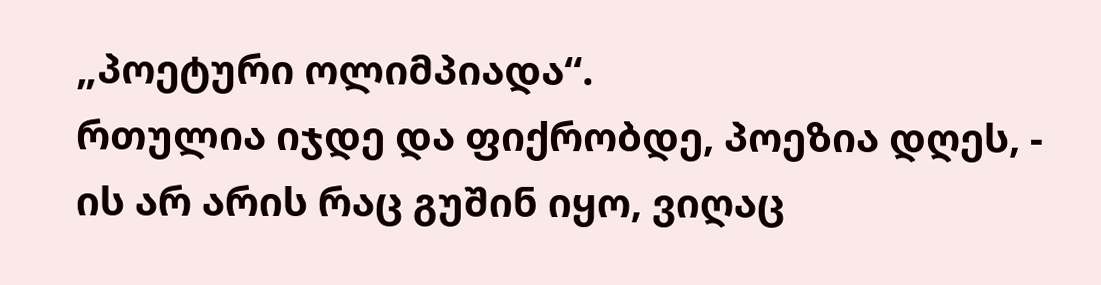„პოეტური ოლიმპიადა“.
რთულია იჯდე და ფიქრობდე, პოეზია დღეს, - ის არ არის რაც გუშინ იყო, ვიღაც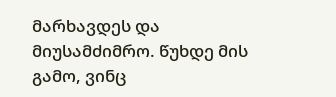მარხავდეს და მიუსამძიმრო. წუხდე მის გამო, ვინც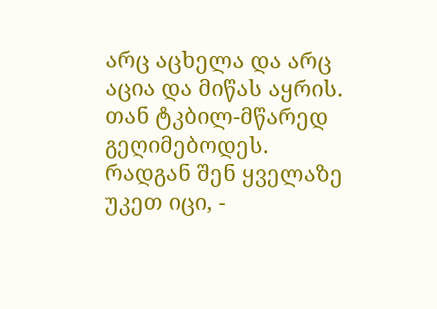არც აცხელა და არც აცია და მიწას აყრის. თან ტკბილ-მწარედ გეღიმებოდეს. რადგან შენ ყველაზე უკეთ იცი, -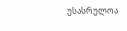უსასრულოა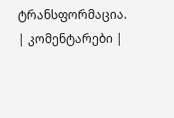ტრანსფორმაცია.
| კომენტარები |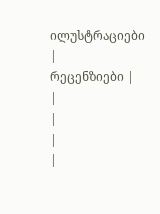ილუსტრაციები |
რეცენზიები |
|
|
|
|